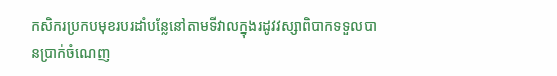កសិករប្រកបមុខរបរដាំបន្លែនៅតាមទីវាលក្នុងរដូវវស្សាពិបាកទទួលបានប្រាក់ចំណេញ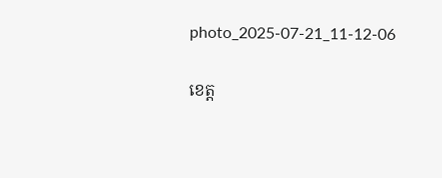photo_2025-07-21_11-12-06

ខេត្ត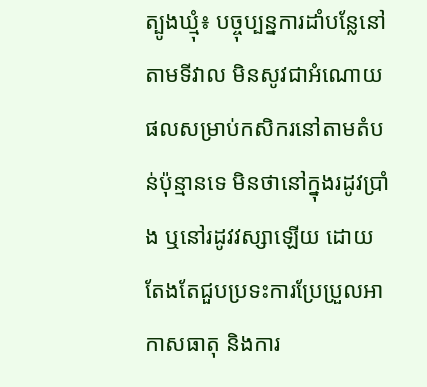ត្បូងឃ្មុំ៖ បច្ចុប្បន្នការដាំបន្លែនៅតាមទីវាល មិនសូវជាអំណោយផលសម្រាប់កសិករនៅតាមតំបន់ប៉ុន្មានទេ មិនថានៅក្នុងរដូវប្រាំង ឬនៅរដូវវស្សាឡើយ ដោយតែងតែជួបប្រទះការប្រែប្រួលអាកាសធាតុ និងការ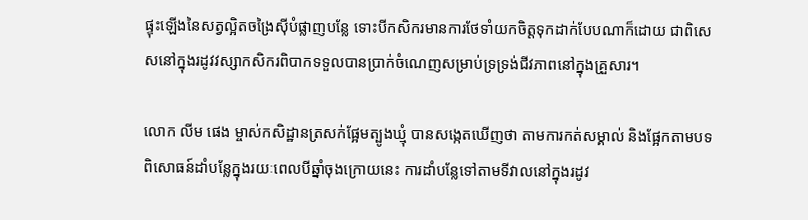ផ្ទុះឡើងនៃសត្វល្អិតចង្រៃស៊ីបំផ្លាញបន្លែ ទោះបីកសិករមានការថែទាំយកចិត្តទុកដាក់បែបណាក៏ដោយ ជាពិសេសនៅក្នុងរដូវវស្សាកសិករពិបាកទទួលបានប្រាក់ចំណេញសម្រាប់ទ្រទ្រង់ជីវភាពនៅក្នុងគ្រួសារ។

លោក លីម ផេង ម្ចាស់កសិដ្ឋានត្រសក់ផ្អែមត្បូងឃ្មុំ បានសង្កេតឃើញថា តាមការកត់សម្គាល់ និងផ្អែកតាមបទពិសោធន៍ដាំបន្លែក្នុងរយៈពេលបីឆ្នាំចុងក្រោយនេះ ការដាំបន្លែទៅតាមទីវាលនៅក្នុងរដូវ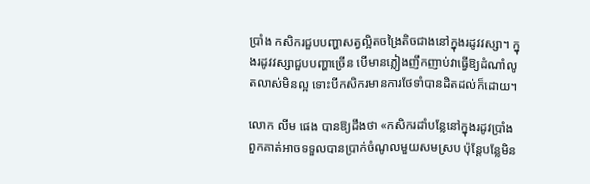ប្រាំង កសិករជួបបញ្ហាសត្វល្អិតចង្រៃតិចជាងនៅក្នុងរដូវវស្សា។ ក្នុងរដូវវស្សាជួបបញ្ហាច្រើន បើមានភ្លៀងញឹកញាប់វាធ្វើឱ្យដំណាំលូតលាស់មិនល្អ ទោះបីកសិករមានការថែទាំបានដិតដល់ក៏ដោយ។

លោក លីម ផេង បានឱ្យដឹងថា «កសិករដាំបន្លែនៅក្នុងរដូវប្រាំង ពួកគាត់អាចទទួលបានប្រាក់ចំណូលមួយសមស្រប ប៉ុន្តែបន្លែមិន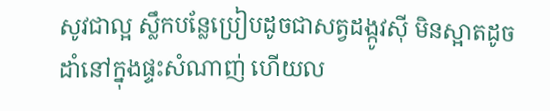សូវជាល្អ ស្លឹកបន្លែប្រៀបដូចជាសត្វដង្កូវស៊ី មិនស្អាតដូចដាំនៅក្នុងផ្ទះសំណាញ់ ហើយល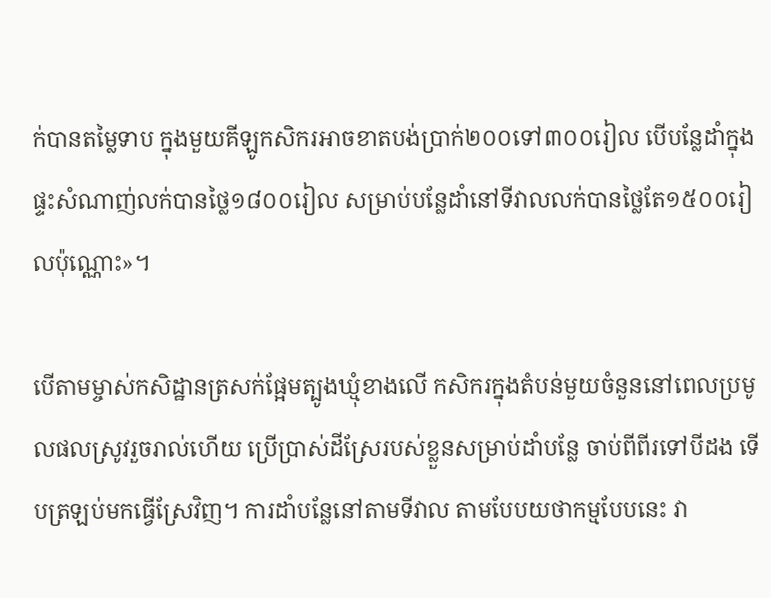ក់បានតម្លៃទាប ក្នុងមួយគីឡូកសិករអាចខាតបង់ប្រាក់២០០ទៅ៣០០រៀល បើបន្លែដាំក្នុងផ្ទះសំណាញ់លក់បានថ្លៃ១៨០០រៀល សម្រាប់បន្លែដាំនៅទីវាលលក់បានថ្លៃតែ១៥០០រៀលប៉ុណ្ណោះ»។

បើតាមម្ចាស់កសិដ្ឋានត្រសក់ផ្អែមត្បូងឃ្មុំខាងលើ កសិករក្នុងតំបន់មួយចំនួននៅពេលប្រមូលផលស្រូវរួចរាល់ហើយ ប្រើប្រាស់ដីស្រែរបស់ខ្លួនសម្រាប់ដាំបន្លែ ចាប់ពីពីរទៅបីដង ទើបត្រឡប់មកធ្វើស្រែវិញ។ ការដាំបន្លែនៅតាមទីវាល តាមបែបយថាកម្មបែបនេះ វា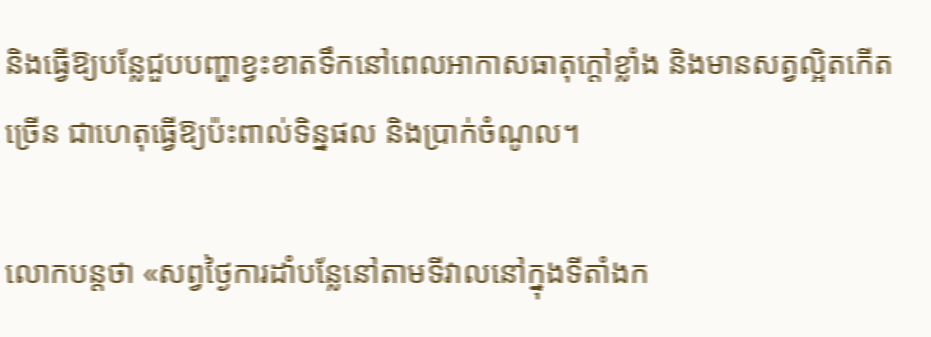និងធ្វើឱ្យបន្លែជួបបញ្ហាខ្វះខាតទឹកនៅពេលអាកាសធាតុក្តៅខ្លាំង និងមានសត្វល្អិតកើតច្រើន ជាហេតុធ្វើឱ្យប៉ះពាល់ទិន្នផល និងប្រាក់ចំណូល។

លោកបន្តថា «សព្វថ្ងៃការដាំបន្លែនៅតាមទីវាលនៅក្នុងទីតាំងក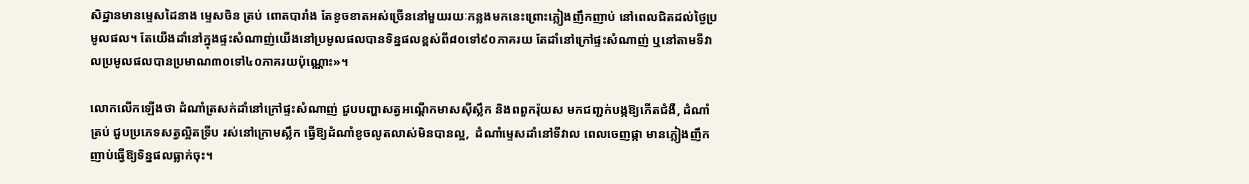សិដ្ឋានមានម្ទេសដៃនាង ម្ទេសចិន ត្រប់ ពោតបារាំង តែខូចខាតអស់ច្រើននៅមួយរយៈកន្លងមកនេះព្រោះភ្លៀងញឹកញាប់ នៅពេលជិតដល់ថ្ងៃប្រមូលផល។ តែយើងដាំនៅក្នុងផ្ទះសំណាញ់យើងនៅប្រមូលផលបានទិន្នផលខ្ពស់ពី៨០ទៅ៩០ភាគរយ តែដាំនៅក្រៅផ្ទះសំណាញ់ ឬនៅតាមទីវាលប្រមូលផលបានប្រមាណ៣០ទៅ៤០ភាគរយប៉ុណ្ណោះ»។

លោកលើកឡើងថា ដំណាំត្រសក់ដាំនៅក្រៅផ្ទះសំណាញ់ ជួបបញ្ហាសត្វអណ្តើកមាសស៊ីស្លឹក និងពពួករ៉ុយស មកជញ្ជក់បង្កឱ្យកើតជំងឺ, ដំណាំត្រប់ ជួបប្រភេទសត្វល្អិតទ្រីប រស់នៅក្រោមស្លឹក ធ្វើឱ្យដំណាំខូចលូតលាស់មិនបានល្អ,  ដំណាំម្ទេសដាំនៅទីវាល ពេលចេញផ្កា មានភ្លៀងញឹកញាប់ធ្វើឱ្យទិន្នផលធ្លាក់ចុះ។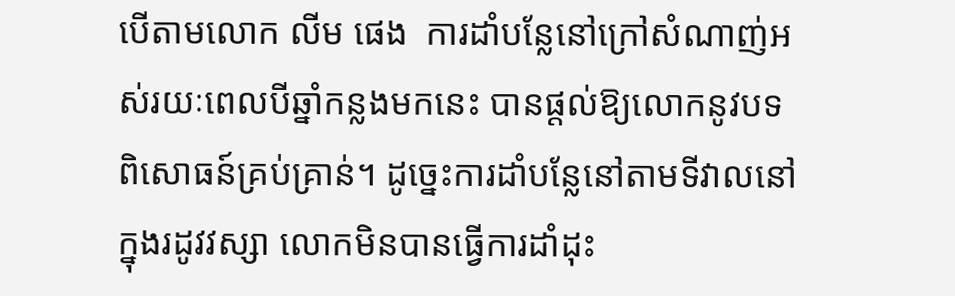បើតាមលោក លីម ផេង  ការដាំបន្លែនៅក្រៅសំណាញ់អស់រយៈពេលបីឆ្នាំកន្លងមកនេះ បានផ្តល់ឱ្យលោកនូវបទពិសោធន៍គ្រប់គ្រាន់។ ដូច្នេះការដាំបន្លែនៅតាមទីវាលនៅក្នុងរដូវវស្សា លោកមិនបានធ្វើការដាំដុះ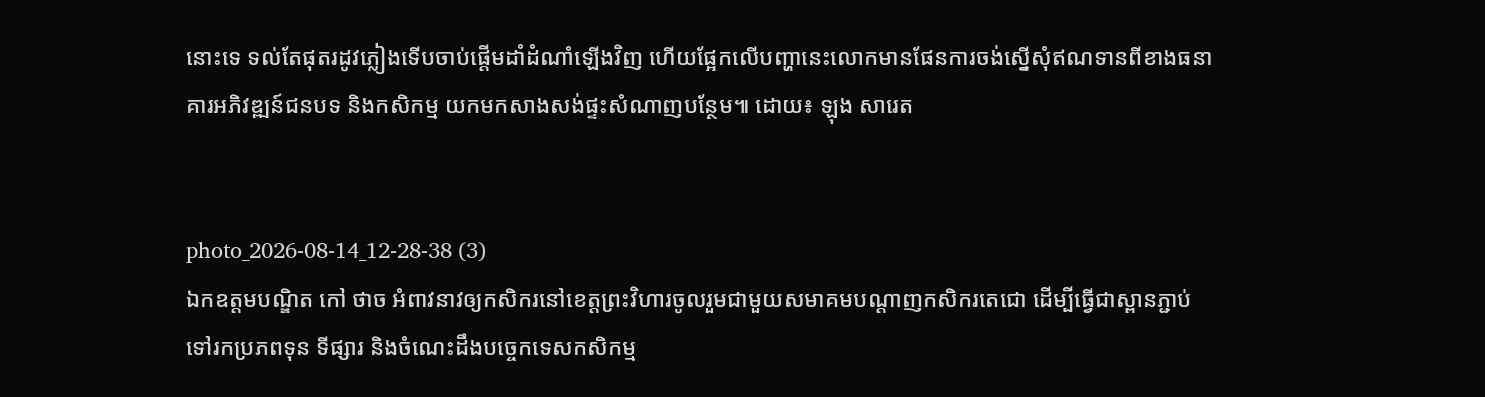នោះទេ ទល់តែផុតរដូវភ្លៀងទើបចាប់ផ្តើមដាំដំណាំឡើងវិញ ហើយផ្អែកលើបញ្ហានេះលោកមានផែនការចង់ស្នើសុំឥណទានពីខាងធនាគារអភិវឌ្ឍន៍ជនបទ និងកសិកម្ម យកមកសាងសង់ផ្ទះសំណាញបន្ថែម៕ ដោយ៖ ឡុង សារេត


photo_2026-08-14_12-28-38 (3)
ឯកឧត្តមបណ្ឌិត កៅ ថាច អំពាវនាវឲ្យកសិករនៅខេត្តព្រះវិហារចូលរួមជាមួយសមាគមបណ្តាញកសិករតេជោ ដើម្បីធ្វើជាស្ពានភ្ជាប់ទៅរកប្រភពទុន ទីផ្សារ និងចំណេះដឹងបច្ចេកទេសកសិកម្ម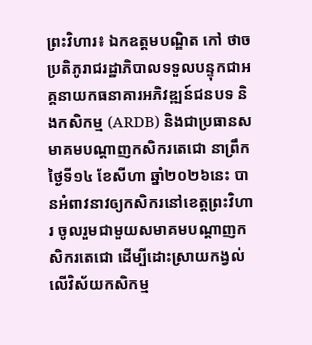ព្រះវិហារ៖ ឯកឧត្តមបណ្ឌិត កៅ ថាច ប្រតិភូរាជរដ្ឋាភិបាលទទួលបន្ទុកជាអគ្គនាយកធនាគារអភិវឌ្ឍន៍ជនបទ និងកសិកម្ម (ARDB) និងជាប្រធានសមាគមបណ្តាញកសិករតេជោ នាព្រឹកថ្ងៃទី១៤ ខែសីហា ឆ្នាំ២០២៦នេះ បានអំពាវនាវឲ្យកសិករនៅខេត្តព្រះវិហារ ចូលរួមជាមួយសមាគមបណ្តាញកសិករតេជោ ដើម្បីដោះស្រាយកង្វល់លើវិស័យកសិកម្ម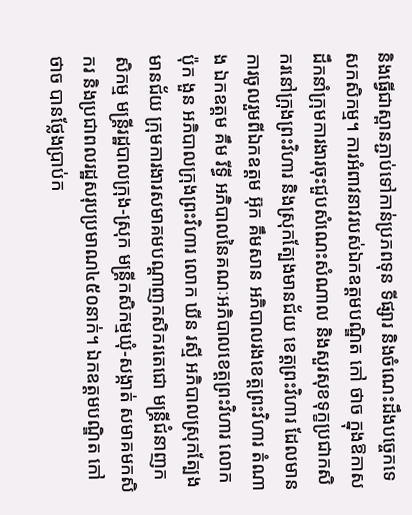និងធ្វើជាស្ពានភ្ជាប់ទៅកាន់ប្រភពទុន ទីផ្សារ និងចំណេះដឹងបច្ចេកទេសកសិកម្ម។ ការអំពាវនាវរបស់ឯកឧត្តមបណ្ឌិត កៅ ថាច ក្នុងឱកាសដឹកនាំក្រុមការងារចុះជួបសំណេះសំណាល និងសួរសុខទុក្ខប្រជាកសិករនៅក្រុងព្រះវិហារ និងស្រុកត្បែងមានជ័យ ខេត្តព្រះវិហារ ដែលមានការចូលរួមពីឯកឧត្តម អ៊ុក គឹមសាន អភិបាលរងខេត្តព្រះវិហារ តំណាង ឯកឧត្តម គឹម រីទ្ធី អភិបាលនៃគណៈអភិបាលខេត្តព្រះវិហារ លោក ប៉ុក ងួន អភិបាលក្រុងព្រះវិហារ លោក ឃីន រស្មី អភិបាលស្រុកត្បែងមានជ័យ ក្រុមការងារសមាគមបណ្តាញកសិករតេជោ មន្ត្រីជំនាញកសិកម្ម មន្ត្រីរដ្ឋបាលក្រុង-ស្រុក មន្ត្រីកសិកម្មឃុំ-សង្កាត់ សមាគមកសិករ និងប្រជាពលរដ្ឋសរុបប្រមាណ៤៥០នាក់។ ឯកឧត្តមបណ្ឌិត កៅ ថាច បានថ្លែងប្រាប់ក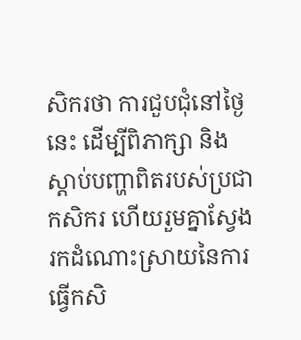សិករថា ការជួបជុំនៅថ្ងៃនេះ ដើម្បីពិភាក្សា និងស្តាប់បញ្ហាពិតរបស់ប្រជាកសិករ ហើយរួមគ្នាស្វែងរកដំណោះស្រាយនៃការធ្វើកសិ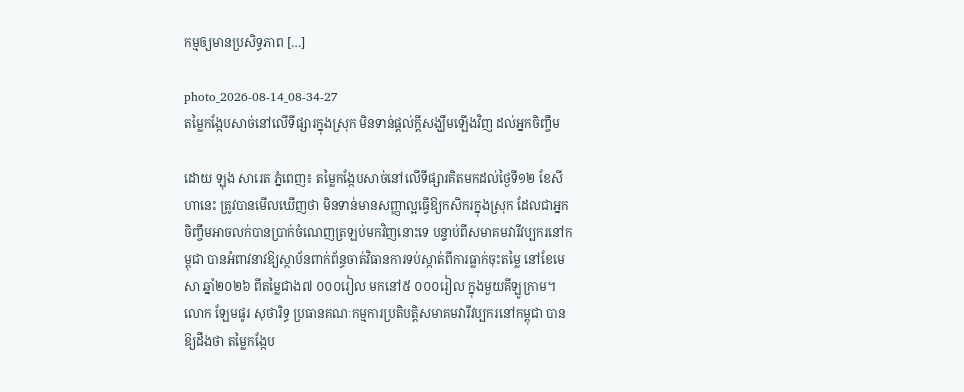កម្មឲ្យមានប្រសិទ្ធភាព […]

photo_2026-08-14_08-34-27
តម្លៃកង្កែបសាច់នៅលើទីផ្សារក្នុងស្រុក មិនទាន់ផ្តល់ក្តីសង្ឃឹមឡើងវិញ ដល់អ្នកចិញ្ចឹម

ដោយ ឡុង សារេត ភ្នំពេញ៖ តម្លៃកង្កែបសាច់នៅលើទីផ្សារគិតមកដល់ថ្ងៃទី១២ ខែសីហានេះ ត្រូវបានមើលឃើញថា មិនទាន់មានសញ្ញាល្អធ្វើឱ្យកសិករក្នុងស្រុក ដែលជាអ្នកចិញ្ចឹមអាចលក់បានប្រាក់ចំណេញត្រឡប់មកវិញនោះទេ បន្ទាប់ពីសមាគមវារីវប្បករនៅកម្ពុជា បានអំពាវនាវឱ្យស្ថាប័នពាក់ព័ន្ធចាត់វិធានការទប់ស្កាត់ពីការធ្លាក់ចុះតម្លៃ នៅខែមេសា ឆ្នាំ២០២៦ ពីតម្លៃជាង៧ ០០០រៀល មកនៅ៥ ០០០រៀល ក្នុងមួយគីឡូក្រាម។ លោក ឡែមផូរ សុថារិទ្ធ ប្រធានគណៈកម្មការប្រតិបត្តិសមាគមវារីវប្បករនៅកម្ពុជា បានឱ្យដឹងថា តម្លៃកង្កែប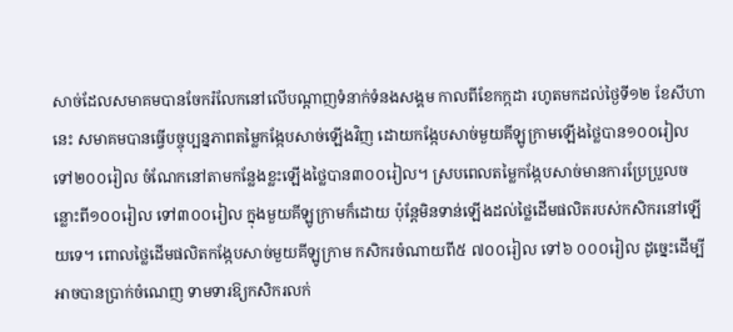សាច់ដែលសមាគមបានចែករំលែកនៅលើបណ្តាញទំនាក់ទំនងសង្គម កាលពីខែកក្កដា រហូតមកដល់ថ្ងៃទី១២ ខែសីហានេះ សមាគមបានធ្វើបច្ចុប្បន្នភាពតម្លៃកង្កែបសាច់ឡើងវិញ ដោយកង្កែបសាច់មួយគីឡូក្រាមឡើងថ្លៃបាន១០០រៀល ទៅ២០០រៀល ចំណែកនៅតាមកន្លែងខ្លះឡើងថ្លៃបាន៣០០រៀល។ ស្របពេលតម្លៃកង្កែបសាច់មានការប្រែប្រួលចន្លោះពី១០០រៀល ទៅ៣០០រៀល ក្នុងមួយគីឡូក្រាមក៏ដោយ ប៉ុន្តែមិនទាន់ឡើងដល់ថ្លៃដើមផលិតរបស់កសិករនៅឡើយទេ។ ពោលថ្លៃដើមផលិតកង្កែបសាច់មួយគីឡូក្រាម កសិករចំណាយពី៥ ៧០០រៀល ទៅ៦ ០០០រៀល ដូច្នេះដើម្បីអាចបានប្រាក់ចំណេញ ទាមទារឱ្យកសិករលក់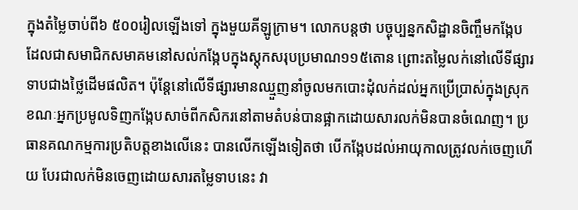ក្នុងតំម្លៃចាប់ពី៦ ៥០០រៀលឡើងទៅ ក្នុងមួយគីឡូក្រាម។ លោកបន្តថា បច្ចុប្បន្នកសិដ្ឋានចិញ្ចឹមកង្កែប ដែលជាសមាជិកសមាគមនៅសល់កង្កែបក្នុងស្តុកសរុបប្រមាណ១១៥តោន ព្រោះតម្លៃលក់នៅលើទីផ្សារទាបជាងថ្លៃដើមផលិត។ ប៉ុន្តែនៅលើទីផ្សារមានឈ្មួញនាំចូលមកបោះដុំលក់ដល់អ្នកប្រើប្រាស់ក្នុងស្រុក ខណៈអ្នកប្រមូលទិញកង្កែបសាច់ពីកសិករនៅតាមតំបន់បានផ្អាកដោយសារលក់មិនបានចំណេញ។ ប្រធានគណកម្មការប្រតិបត្តខាងលើនេះ បានលើកឡើងទៀតថា បើកង្កែបដល់អាយុកាលត្រូវលក់ចេញហើយ បែរជាលក់មិនចេញដោយសារតម្លៃទាបនេះ វា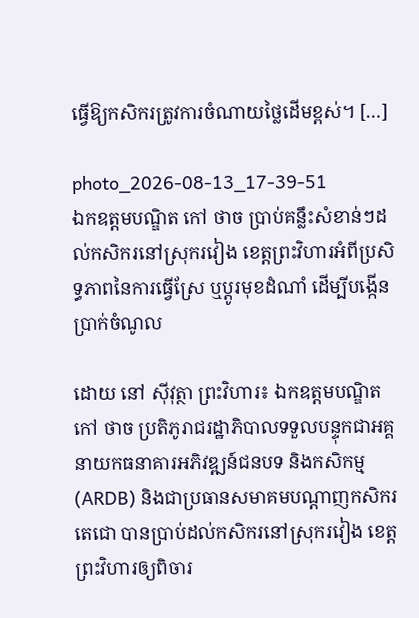ធ្វើឱ្យកសិករត្រូវការចំណាយថ្លៃដើមខ្ពស់។ […]

photo_2026-08-13_17-39-51
ឯកឧត្តមបណ្ឌិត កៅ ថាច ប្រាប់គន្លឹះសំខាន់ៗដល់កសិករនៅស្រុករវៀង ខេត្តព្រះវិហារអំពីប្រសិទ្ធភាពនៃការធ្វើស្រែ ឬប្តូរមុខដំណាំ ដើម្បីបង្កើនប្រាក់ចំណូល

ដោយ នៅ ស៊ីវុត្ថា ព្រះវិហារ៖ ឯកឧត្តមបណ្ឌិត កៅ ថាច ប្រតិភូរាជរដ្ឋាភិបាលទទួលបន្ទុកជាអគ្គនាយកធនាគារអភិវឌ្ឍន៍ជនបទ និងកសិកម្ម (ARDB) និងជាប្រធានសមាគមបណ្តាញកសិករតេជោ បានប្រាប់ដល់កសិករនៅស្រុករវៀង ខេត្តព្រះវិហារឲ្យពិចារ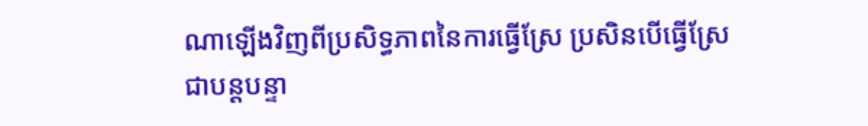ណាឡើងវិញពីប្រសិទ្ធភាពនៃការធ្វើស្រែ ប្រសិនបើធ្វើស្រែជាបន្តបន្ទា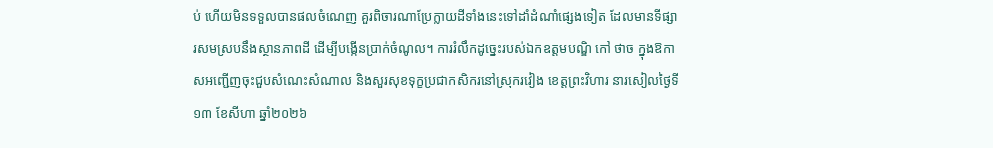ប់ ហើយមិនទទួលបានផលចំណេញ គួរពិចារណាប្រែក្លាយដីទាំងនេះទៅដាំដំណាំផ្សេងទៀត ដែលមានទីផ្សារសមស្របនឹងស្ថានភាពដី ដើម្បីបង្កើនប្រាក់ចំណូល។ ការរំលឹកដូច្នេះរបស់ឯកឧត្តមបណ្ឌិ កៅ ថាច ក្នុងឱកាសអញ្ជើញចុះជួបសំណេះសំណាល និងសួរសុខទុក្ខប្រជាកសិករនៅស្រុករវៀង ខេត្តព្រះវិហារ នារសៀលថ្ងៃទី១៣ ខែសីហា ឆ្នាំ២០២៦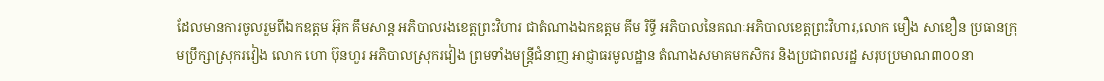ដែលមានការចូលរួមពីឯកឧត្តម អ៊ុក គឹមសាន្ត អភិបាលរងខេត្តព្រះវិហារ ជាតំណាងឯកឧត្តម គីម រិទ្ធី អភិបាលនៃគណៈអភិបាលខេត្តព្រះវិហារ,លោក មឿង សាខឿន ប្រធានក្រុមប្រឹក្សាស្រុករវៀង លោក ហោ ប៊ុនហួរ អភិបាលស្រុករវៀង ព្រមទាំងមន្ត្រីជំនាញ អាជ្ញាធរមូលដ្ឋាន តំណាងសមាគមកសិករ និងប្រជាពលរដ្ឋ សរុបប្រមាណ៣០០នា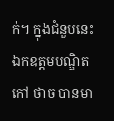ក់។ ក្នុងជំនួបនេះ ឯកឧត្តមបណ្ឌិត កៅ ថាច បានមា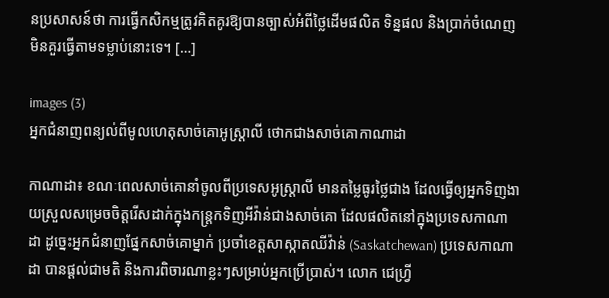នប្រសាសន៍ថា ការធ្វើកសិកម្មត្រូវគិតគូរឱ្យបានច្បាស់អំពីថ្លៃដើមផលិត ទិន្នផល និងប្រាក់ចំណេញមិនគួរធ្វើតាមទម្លាប់នោះទេ។ […]

images (3)
អ្នកជំនាញពន្យល់ពីមូលហេតុសាច់គោអូស្ត្រាលី ថោកជាងសាច់គោកាណាដា

កាណាដា៖ ខណៈពេលសាច់គោនាំចូលពីប្រទេសអូស្ត្រាលី មានតម្លៃធូរថ្លៃជាង ដែលធ្វើឲ្យអ្នកទិញងាយស្រួលសម្រេចចិត្តរើសដាក់ក្នុងកន្ត្រកទិញអីវ៉ាន់ជាងសាច់គោ ដែលផលិតនៅក្នុងប្រទេសកាណាដា ដូច្នេះអ្នកជំនាញផ្នែកសាច់គោម្នាក់ ប្រចាំខេត្តសាស្កាតឈីវ៉ាន់ (Saskatchewan) ប្រទេសកាណាដា បានផ្តល់ជាមតិ និងការពិចារណាខ្លះៗសម្រាប់អ្នកប្រើប្រាស់។ លោក ជេហ្វ្រី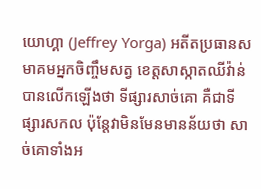យោហ្គា (Jeffrey Yorga) អតីតប្រធានសមាគមអ្នកចិញ្ចឹមសត្វ ខេត្តសាស្កាតឈីវ៉ាន់ បានលើកឡើងថា ទីផ្សារសាច់គោ គឺជាទីផ្សារសកល ប៉ុន្តែវាមិនមែនមានន័យថា សាច់គោទាំងអ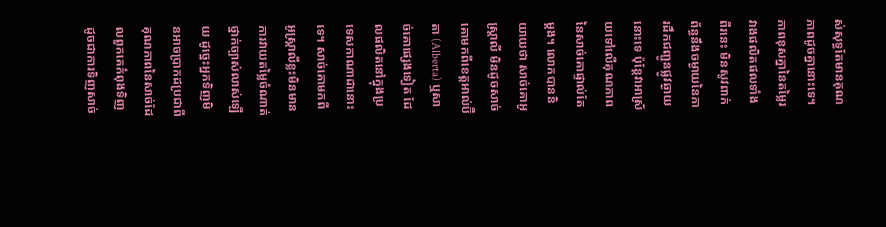ស់សុទ្ធតែមានគុណភាពដូចគ្នានោះទេ។ ភាពខុសគ្នានៃតម្លៃរវាងផលិតផលទាំងពីរនេះ មិនសូវពាក់ព័ន្ធនឹងចម្ងាយនៃការដឹកជញ្ជូនផ្លូវឆ្ងាយនោះទេ ប៉ុន្តែវាអាស្រ័យទៅលើគុណភាព នៃសាច់គោផ្ទាល់តែម្តង។ លោកបាននិយាយថា សាច់គោអូស្ត្រាលី មិនដូចសាច់គោមកពីខេត្តអាល់ប៊ឺតា (Alberta) ឬសាច់គោផ្សេងទៀត ដែលផលិតនៅក្នុងប្រទេសកាណាដានោះទេ។ សាច់គោមកពីអូស្ត្រាលីខ្លះមិនមានការវាយតម្លៃចំណាត់ថ្នាក់ច្បាស់លាស់ឡើយ ដូច្នេះអ្នកទិញមិនអាចប្រាកដប្រជាពីគុណភាពនៃសាច់ដែលពួកគេកំពុងទិញ ដូចជាការទិញសាច់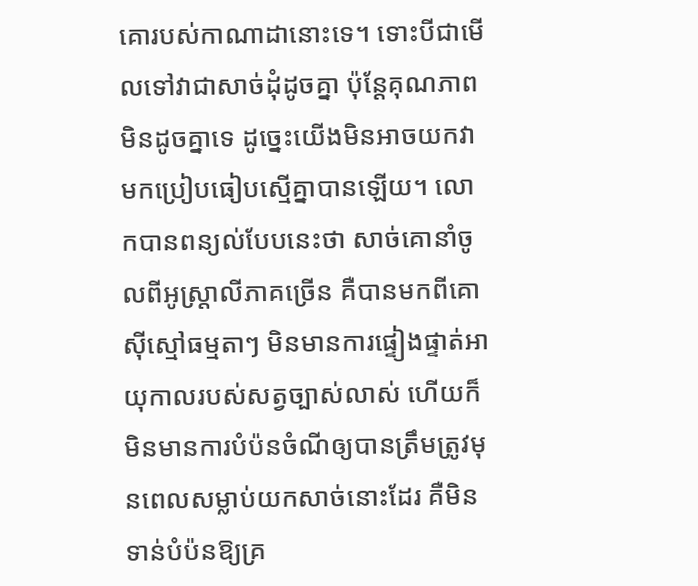គោរបស់កាណាដានោះទេ។ ទោះបីជាមើលទៅវាជាសាច់ដុំដូចគ្នា ប៉ុន្តែគុណភាពមិនដូចគ្នាទេ ដូច្នេះយើងមិនអាចយកវាមកប្រៀបធៀបស្មើគ្នាបានឡើយ។ លោកបានពន្យល់បែបនេះថា សាច់គោនាំចូលពីអូស្ត្រាលីភាគច្រើន គឺបានមកពីគោស៊ីស្មៅធម្មតាៗ មិនមានការផ្ទៀងផ្ទាត់អាយុកាលរបស់សត្វច្បាស់លាស់ ហើយក៏មិនមានការបំប៉នចំណីឲ្យបានត្រឹមត្រូវមុនពេលសម្លាប់យកសាច់នោះដែរ គឺមិនទាន់បំប៉នឱ្យគ្រ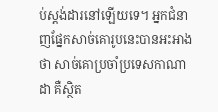ប់ស្តង់ដារនៅឡើយទេ។ អ្នកជំនាញផ្នែកសាច់គោរូបនេះបានអះអាងថា សាច់គោប្រចាំប្រទេសកាណាដា គឺស្ថិត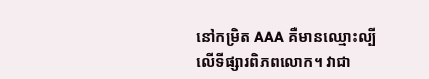នៅកម្រិត AAA គឺមានឈ្មោះល្បីលើទីផ្សារពិភពលោក។ វាជា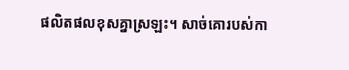ផលិតផលខុសគ្នាស្រឡះ។ សាច់គោរបស់កា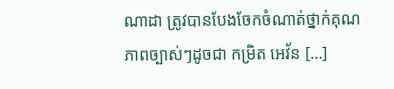ណាដា ត្រូវបានបែងចែកចំណាត់ថ្នាក់គុណភាពច្បាស់ៗដូចជា កម្រិត អេវ័ន […]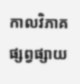កាលវិភាគផ្សព្វផ្សាយ